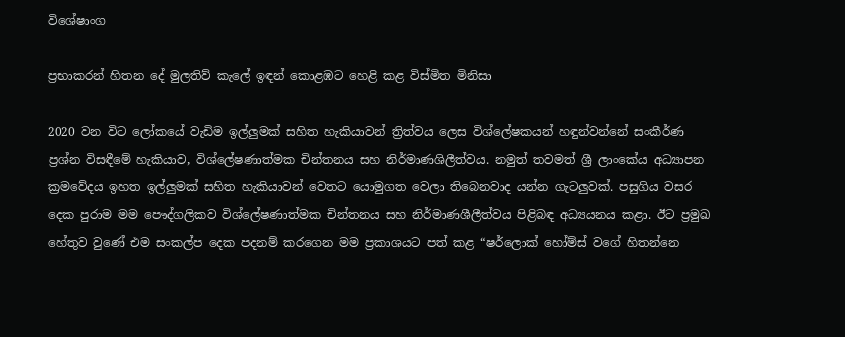විශේෂාංග

ප්‍රභාකරන් හිතන දේ මුලතිව් කැලේ ඉඳන් කොළඹට හෙළි කළ විස්මිත මිනිසා

2020 වන විට ලෝකයේ වැඩිම ඉල්ලුමක් සහිත හැකියාවන් ත්‍රිත්වය ලෙස විශ්ලේෂකයන් හඳුන්වන්නේ සංකීර්ණ ප්‍රශ්න විසඳීමේ හැකියාව, විශ්ලේෂණාත්මක චින්තනය සහ නිර්මාණශිලීත්වය. නමුත් තවමත් ශ්‍රී ලාංකේය අධ්‍යාපන ක්‍රමවේදය ඉහත ඉල්ලුමක් සහිත හැකියාවන් වෙතට යොමුගත වෙලා තිබෙනවාද යන්න ගැටලුවක්. පසුගිය වසර දෙක පුරාම මම පෞද්ගලිකව විශ්ලේෂණාත්මක චින්තනය සහ නිර්මාණශීලීත්වය පිළිබඳ අධ්‍යයනය කළා. ඊට ප්‍රමුඛ හේතුව වුණේ එම සංකල්ප දෙක පදනම් කරගෙන මම ප්‍රකාශයට පත් කළ “ෂර්ලොක් හෝම්ස් වගේ හිතන්නෙ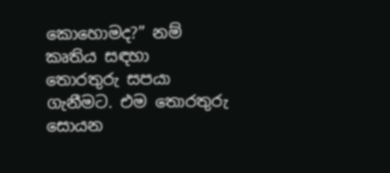කොහොමද?” නම් කෘතිය සඳහා තොරතුරු සපයා ගැනීමට. එම තොරතුරු සොයන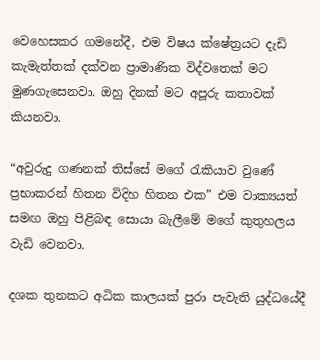වෙහෙසකර ගමනේදී, එම විෂය ක්ෂේත්‍රයට දැඩි කැමැත්තක් දක්වන ප්‍රාමාණික විද්වතෙක් මට මුණගැසෙනවා. ඔහු දිනක් මට අපූරු කතාවක් කියනවා.

“අවුරුදු ගණනක් තිස්සේ මගේ රැකියාව වුණේ ප්‍රභාකරන් හිතන විදිහ හිතන එක” එම වාක්‍යයත් සමඟ ඔහු පිළිබඳ සොයා බැලීමේ මගේ කුතුහලය වැඩි වෙනවා.

දශක තුනකට අධික කාලයක් පුරා පැවැති යුද්ධයේදී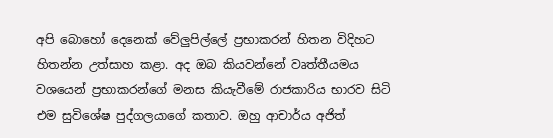අපි බොහෝ දෙනෙක් වේලුපිල්ලේ ප්‍රභාකරන් හිතන විදිහට හිතන්න උත්සාහ කළා. අද ඔබ කියවන්නේ වෘත්තීයමය වශයෙන් ප්‍රභාකරන්ගේ මනස කියැවීමේ රාජකාරිය භාරව සිටි එම සුවිශේෂ පුද්ගලයාගේ කතාව. ඔහු ආචාර්ය අජිත්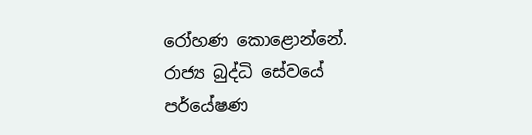රෝහණ කොළොන්නේ. රාජ්‍ය බුද්ධි සේවයේ පර්යේෂණ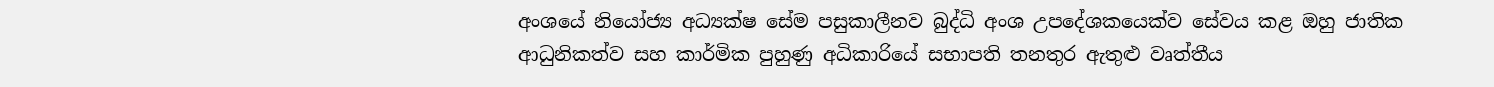අංශයේ නියෝජ්‍ය අධ්‍යක්ෂ සේම පසුකාලීනව බුද්ධි අංශ උපදේශකයෙක්ව සේවය කළ ඔහු ජාතික ආධුනිකත්ව සහ කාර්මික පුහුණු අධිකාරියේ සභාපති තනතුර ඇතුළු වෘත්තීය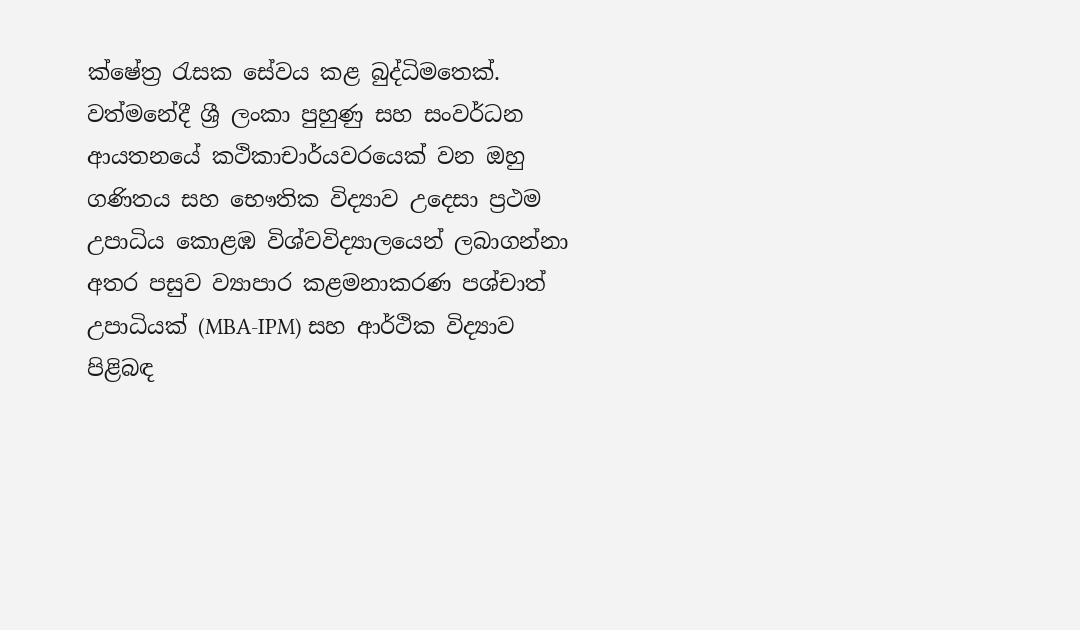ක්ෂේත්‍ර රැසක සේවය කළ බුද්ධිමතෙක්. වත්මනේදී ශ්‍රී ලංකා පුහුණු සහ සංවර්ධන ආයතනයේ කථිකාචාර්යවරයෙක් වන ඔහු ගණිතය සහ භෞතික විද්‍යාව උදෙසා ප්‍රථම උපාධිය කොළඹ විශ්වවිද්‍යාලයෙන් ලබාගන්නා අතර පසුව ව්‍යාපාර කළමනාකරණ පශ්චාත් උපාධියක් (MBA-IPM) සහ ආර්ථික විද්‍යාව පිළිබඳ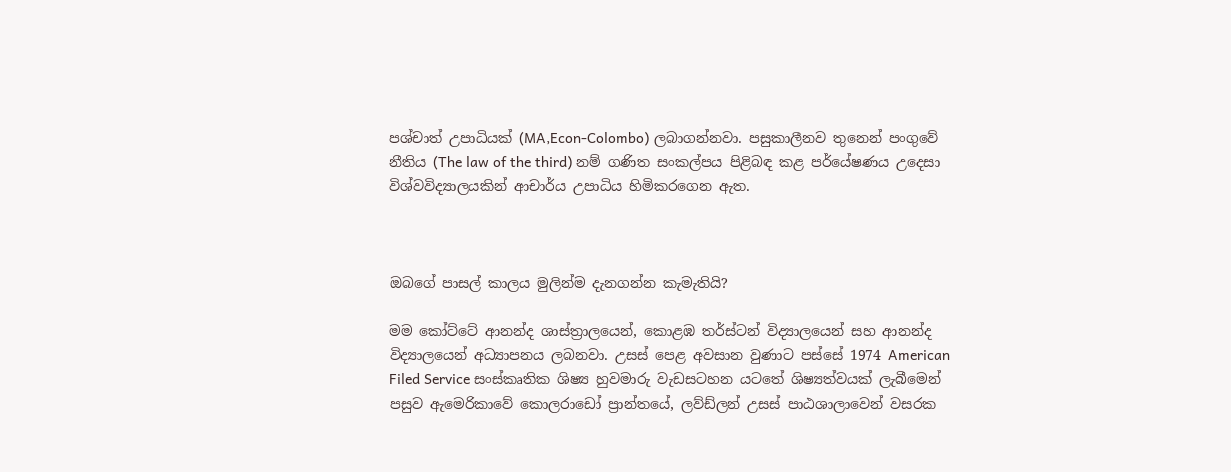පශ්චාත් උපාධියක් (MA,Econ-Colombo) ලබාගන්නවා. පසුකාලීනව තුනෙන් පංගුවේ නීතිය (The law of the third) නම් ගණිත සංකල්පය පිළිබඳ කළ පර්යේෂණය උදෙසා විශ්වවිද්‍යාලයකින් ආචාර්ය උපාධිය හිමිකරගෙන ඇත.



ඔබගේ පාසල් කාලය මුලින්ම දැනගන්න කැමැතියි?

මම කෝට්ටේ ආනන්ද ශාස්ත්‍රාලයෙන්, කොළඹ තර්ස්ටන් විද්‍යාලයෙන් සහ ආනන්ද විද්‍යාලයෙන් අධ්‍යාපනය ලබනවා. උසස් පෙළ අවසාන වුණාට පස්සේ 1974 American Filed Service සංස්කෘතික ශිෂ්‍ය හුවමාරු වැඩසටහන යටතේ ශිෂ්‍යත්වයක් ලැබීමෙන් පසුව ඇමෙරිකාවේ කොලරාඩෝ ප්‍රාන්තයේ, ලව්ඩ්ලන් උසස් පාඨශාලාවෙන් වසරක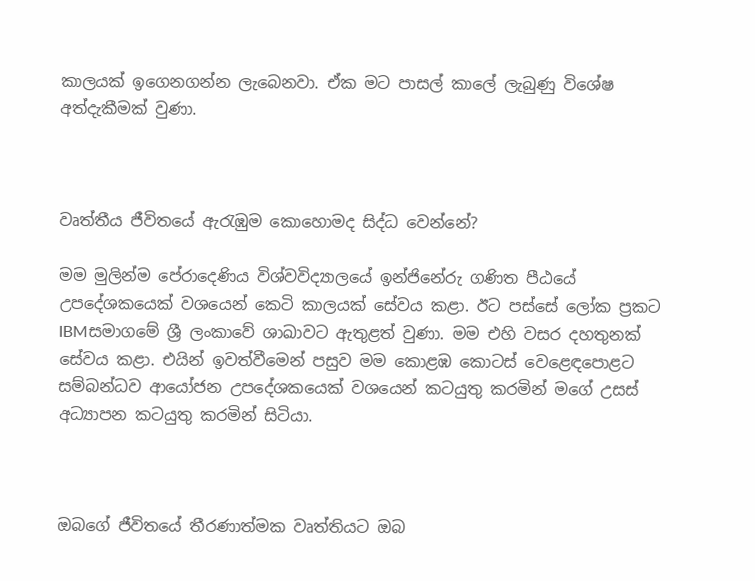කාලයක් ඉගෙනගන්න ලැබෙනවා. ඒක මට පාසල් කාලේ ලැබුණු විශේෂ අත්දැකීමක් වුණා.



වෘත්තීය ජීවිතයේ ඇරැඹුම කොහොමද සිද්ධ වෙන්නේ?

මම මුලින්ම පේරාදෙණිය විශ්වවිද්‍යාලයේ ඉන්ජිනේරු ගණිත පීඨයේ උපදේශකයෙක් වශයෙන් කෙටි කාලයක් සේවය කළා. ඊට පස්සේ ලෝක ප්‍රකට IBMසමාගමේ ශ්‍රී ලංකාවේ ශාඛාවට ඇතුළත් වුණා. මම එහි වසර දහතුනක් සේවය කළා. එයින් ඉවත්වීමෙන් පසුව මම කොළඹ කොටස් වෙළෙඳපොළට සම්බන්ධව ආයෝජන උපදේශකයෙක් වශයෙන් කටයුතු කරමින් මගේ උසස් අධ්‍යාපන කටයුතු කරමින් සිටියා.



ඔබගේ ජීවිතයේ තීරණාත්මක වෘත්තියට ඔබ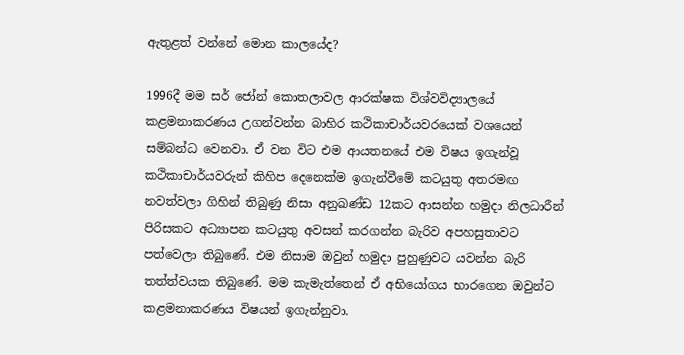ඇතුළත් වන්නේ මොන කාලයේද?

1996දී මම සර් ජෝන් කොතලාවල ආරක්ෂක විශ්වවිද්‍යාලයේ කළමනාකරණය උගන්වන්න බාහිර කථිකාචාර්යවරයෙක් වශයෙන් සම්බන්ධ වෙනවා. ඒ වන විට එම ආයතනයේ එම විෂය ඉගැන්වූ කථිකාචාර්යවරුන් කිහිප දෙනෙක්ම ඉගැන්වීමේ කටයුතු අතරමඟ නවත්වලා ගිහින් තිබුණු නිසා අනුඛණ්ඩ 12කට ආසන්න හමුදා නිලධාරීන් පිරිසකට අධ්‍යාපන කටයුතු අවසන් කරගන්න බැරිව අපහසුතාවට පත්වෙලා තිබුණේ. එම නිසාම ඔවුන් හමුදා පුහුණුවට යවන්න බැරි තත්ත්වයක තිබුණේ. මම කැමැත්තෙන් ඒ අභියෝගය භාරගෙන ඔවුන්ට කළමනාකරණය විෂයන් ඉගැන්නුවා.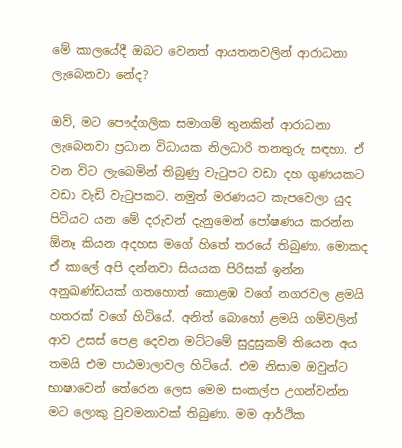මේ කාලයේදී ඔබට වෙනත් ආයතනවලින් ආරාධනා ලැබෙනවා නේද?

ඔව්, මට පෞද්ගලික සමාගම් තුනකින් ආරාධනා ලැබෙනවා ප්‍රධාන විධායක නිලධාරි තනතුරු සඳහා. ඒ වන විට ලැබෙමින් තිබුණු වැටුපට වඩා දහ ගුණයකට වඩා වැඩි වැටුපකට. නමුත් මරණයට කැපවෙලා යුද පිටියට යන මේ දරුවන් දැනුමෙන් පෝෂණය කරන්න ඕනෑ කියන අදහස මගේ හිතේ තරයේ තිබුණා. මොකද ඒ කාලේ අපි දන්නවා සියයක පිරිසක් ඉන්න අනුඛණ්ඩයක් ගතහොත් කොළඹ වගේ නගරවල ළමයි හතරක් වගේ හිටියේ. අනිත් බොහෝ ළමයි ගම්වලින් ආව උසස් පෙළ දෙවන මට්ටමේ සුදුසුකම් තියෙන අය තමයි එම පාඨමාලාවල හිටියේ. එම නිසාම ඔවුන්ට භාෂාවෙන් තේරෙන ලෙස මෙම සංකල්ප උගන්වන්න මට ලොකු වුවමනාවක් තිබුණා. මම ආර්ථික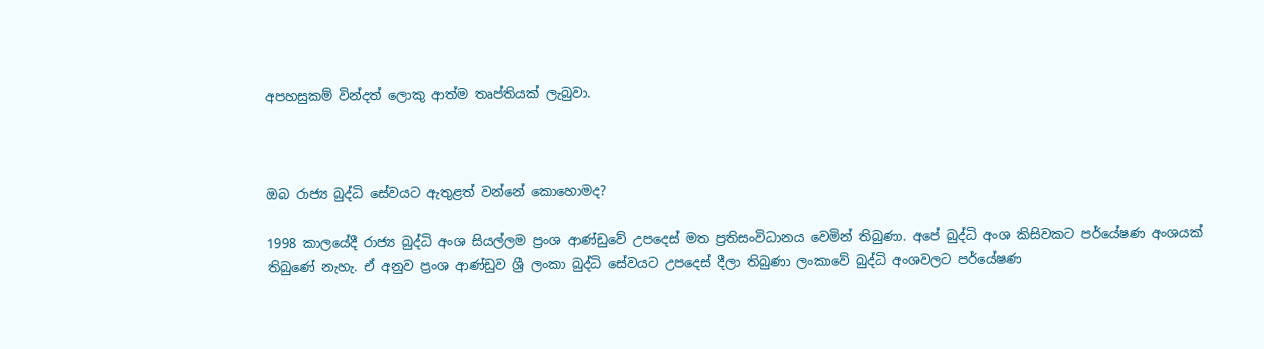අපහසුකම් වින්දත් ලොකු ආත්ම තෘප්තියක් ලැබුවා.



ඔබ රාජ්‍ය බුද්ධි සේවයට ඇතුළත් වන්නේ කොහොමද?

1998 කාලයේදී රාජ්‍ය බුද්ධි අංශ සියල්ලම ප්‍රංශ ආණ්ඩුවේ උපදෙස් මත ප්‍රතිසංවිධානය වෙමින් තිබුණා. අපේ බුද්ධි අංශ කිසිවකට පර්යේෂණ අංශයක් තිබුණේ නැහැ. ඒ අනුව ප්‍රංශ ආණ්ඩුව ශ්‍රී ලංකා බුද්ධි සේවයට උපදෙස් දීලා තිබුණා ලංකාවේ බුද්ධි අංශවලට පර්යේෂණ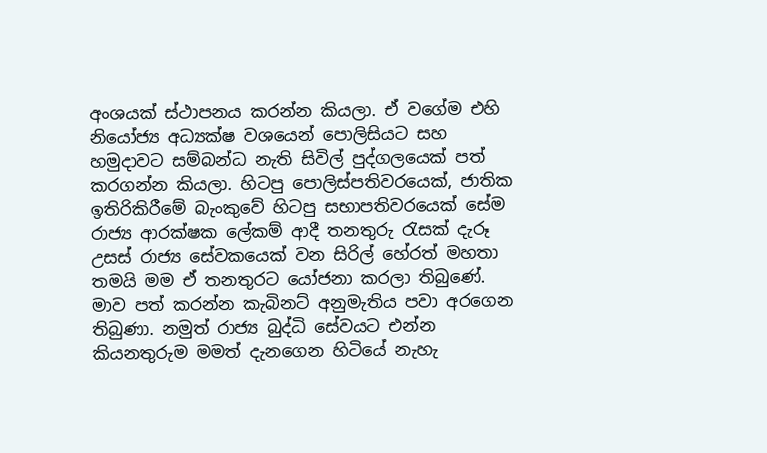අංශයක් ස්ථාපනය කරන්න කියලා. ඒ වගේම එහි නියෝජ්‍ය අධ්‍යක්ෂ වශයෙන් පොලිසියට සහ හමුදාවට සම්බන්ධ නැති සිවිල් පුද්ගලයෙක් පත් කරගන්න කියලා. හිටපු පොලිස්පතිවරයෙක්, ජාතික ඉතිරිකිරීමේ බැංකුවේ හිටපු සභාපතිවරයෙක් සේම රාජ්‍ය ආරක්ෂක ලේකම් ආදී තනතුරු රැසක් දැරූ උසස් රාජ්‍ය සේවකයෙක් වන සිරිල් හේරත් මහතා තමයි මම ඒ තනතුරට යෝජනා කරලා තිබුණේ. මාව පත් කරන්න කැබිනට් අනුමැතිය පවා අරගෙන තිබුණා. නමුත් රාජ්‍ය බුද්ධි සේවයට එන්න කියනතුරුම මමත් දැනගෙන හිටියේ නැහැ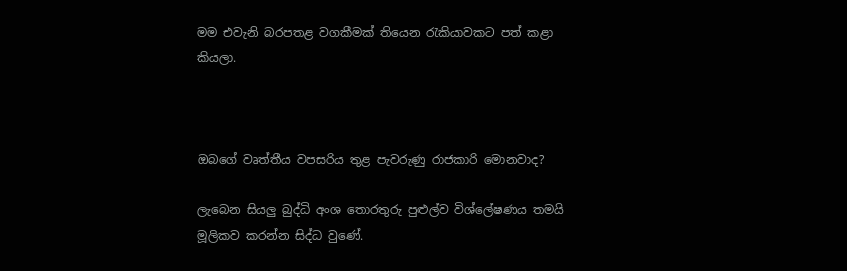මම එවැනි බරපතළ වගකීමක් තියෙන රැකියාවකට පත් කළා කියලා.



ඔබගේ වෘත්තීය වපසරිය තුළ පැවරුණු රාජකාරි මොනවාද?

ලැබෙන සියලු බුද්ධි අංශ තොරතුරු පුළුල්ව විශ්ලේෂණය තමයි මූලිකව කරන්න සිද්ධ වුණේ.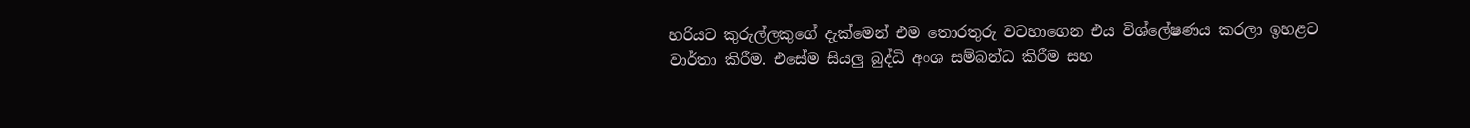හරියට කුරුල්ලකුගේ දැක්මෙන් එම තොරතුරු වටහාගෙන එය විශ්ලේෂණය කරලා ඉහළට වාර්තා කිරීම. එසේම සියලු බුද්ධි අංශ සම්බන්ධ කිරීම සහ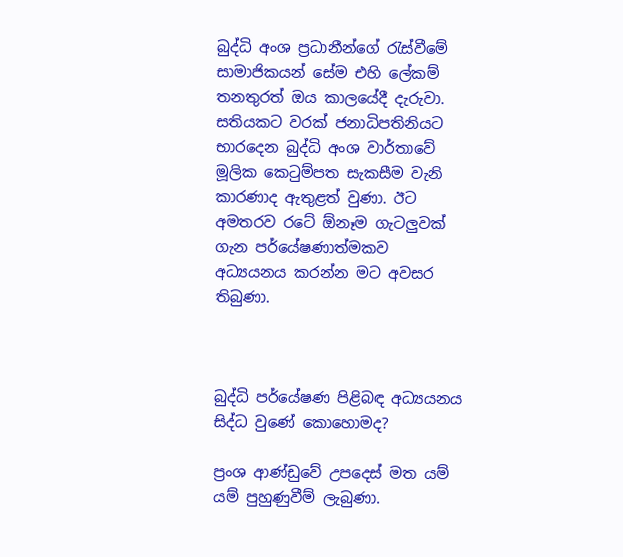බුද්ධි අංශ ප්‍රධානීන්ගේ රැස්වීමේ සාමාජිකයන් සේම එහි ලේකම් තනතුරත් ඔය කාලයේදී දැරුවා. සතියකට වරක් ජනාධිපතිනියට භාරදෙන බුද්ධි අංශ වාර්තාවේ මූලික කෙටුම්පත සැකසීම වැනි කාරණාද ඇතුළත් වුණා. ඊට අමතරව රටේ ඕනෑම ගැටලුවක් ගැන පර්යේෂණාත්මකව අධ්‍යයනය කරන්න මට අවසර තිබුණා.



බුද්ධි පර්යේෂණ පිළිබඳ අධ්‍යයනය සිද්ධ වුණේ කොහොමද?

ප්‍රංශ ආණ්ඩුවේ උපදෙස් මත යම් යම් පුහුණුවීම් ලැබුණා.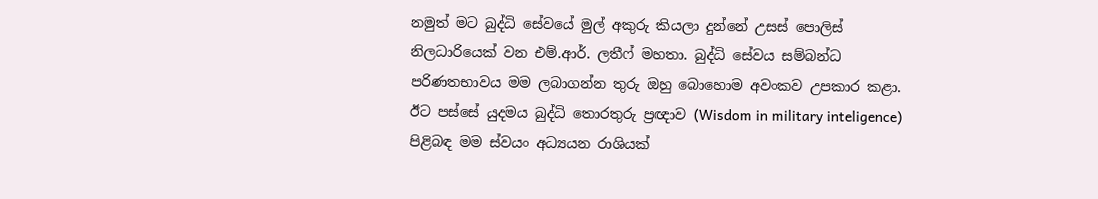නමුත් මට බුද්ධි සේවයේ මුල් අකුරු කියලා දුන්නේ උසස් පොලිස් නිලධාරියෙක් වන එම්.ආර්. ලතීෆ් මහතා. බුද්ධි සේවය සම්බන්ධ පරිණතභාවය මම ලබාගන්න තුරු ඔහු බොහොම අවංකව උපකාර කළා. ඊට පස්සේ යුදමය බුද්ධි තොරතුරු ප්‍රඥාව (Wisdom in military inteligence) පිළිබඳ මම ස්වයං අධ්‍යයන රාශියක්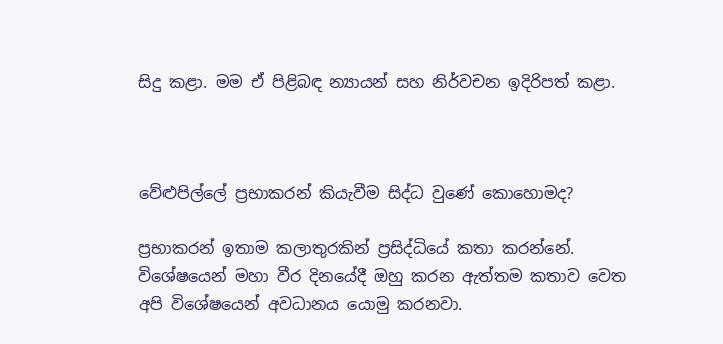සිදු කළා. මම ඒ පිළිබඳ න්‍යායන් සහ නිර්වචන ඉදිරිපත් කළා.



වේළුපිල්ලේ ප්‍රභාකරන් කියැවීම සිද්ධ වුණේ කොහොමද?

ප්‍රභාකරන් ඉතාම කලාතුරකින් ප්‍රසිද්ධියේ කතා කරන්නේ. විශේෂයෙන් මහා වීර දිනයේදී ඔහු කරන ඇත්තම කතාව වෙත අපි විශේෂයෙන් අවධානය යොමු කරනවා.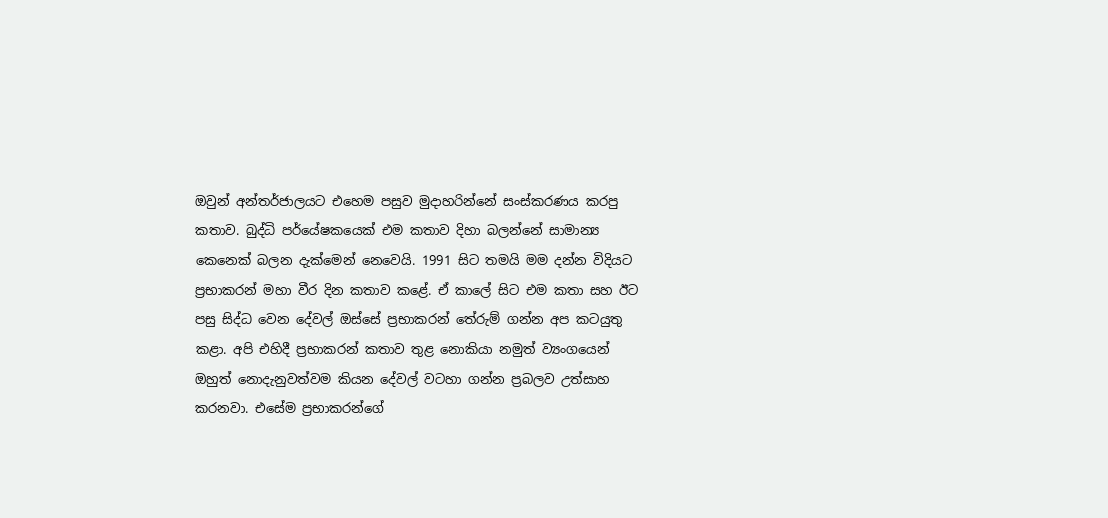ඔවුන් අන්තර්ජාලයට එහෙම පසුව මුදාහරින්නේ සංස්කරණය කරපු කතාව. බුද්ධි පර්යේෂකයෙක් එම කතාව දිහා බලන්නේ සාමාන්‍ය කෙනෙක් බලන දැක්මෙන් නෙවෙයි. 1991 සිට තමයි මම දන්න විදියට ප්‍රභාකරන් මහා වීර දින කතාව කළේ. ඒ කාලේ සිට එම කතා සහ ඊට පසු සිද්ධ වෙන දේවල් ඔස්සේ ප්‍රභාකරන් තේරුම් ගන්න අප කටයුතු කළා. අපි එහිදී ප්‍රභාකරන් කතාව තුළ නොකියා නමුත් ව්‍යංගයෙන් ඔහුත් නොදැනුවත්වම කියන දේවල් වටහා ගන්න ප්‍රබලව උත්සාහ කරනවා. එසේම ප්‍රභාකරන්ගේ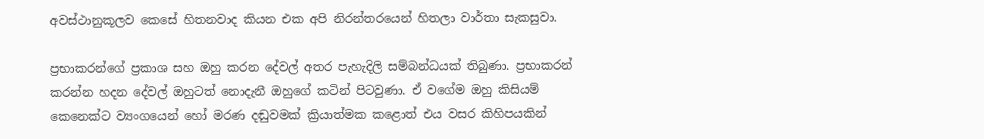අවස්ථානුකූලව කෙසේ හිතනවාද කියන එක අපි නිරන්තරයෙන් හිතලා වාර්තා සැකසුවා.

ප්‍රභාකරන්ගේ ප්‍රකාශ සහ ඔහු කරන දේවල් අතර පැහැදිලි සම්බන්ධයක් තිබුණා. ප්‍රභාකරන් කරන්න හදන දේවල් ඔහුටත් නොදැනී ඔහුගේ කටින් පිටවුණා. ඒ වගේම ඔහු කිසියම් කෙනෙක්ට ව්‍යංගයෙන් හෝ මරණ දඬුවමක් ක්‍රියාත්මක කළොත් එය වසර කිහිපයකින්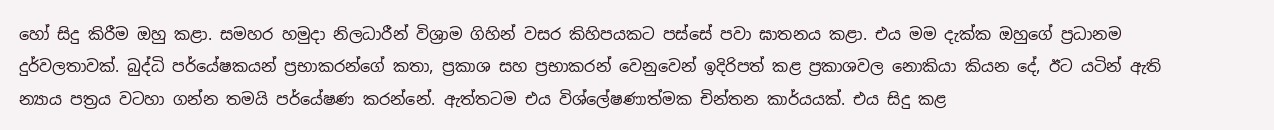හෝ සිදු කිරීම ඔහු කළා. සමහර හමුදා නිලධාරීන් විශ්‍රාම ගිහින් වසර කිහිපයකට පස්සේ පවා ඝාතනය කළා. එය මම දැක්ක ඔහුගේ ප්‍රධානම දුර්වලතාවක්. බුද්ධි පර්යේෂකයන් ප්‍රභාකරන්ගේ කතා, ප්‍රකාශ සහ ප්‍රභාකරන් වෙනුවෙන් ඉදිරිපත් කළ ප්‍රකාශවල නොකියා කියන දේ, ඊට යටින් ඇති න්‍යාය පත්‍රය වටහා ගන්න තමයි පර්යේෂණ කරන්නේ. ඇත්තටම එය විශ්ලේෂණාත්මක චින්තන කාර්යයක්. එය සිදු කළ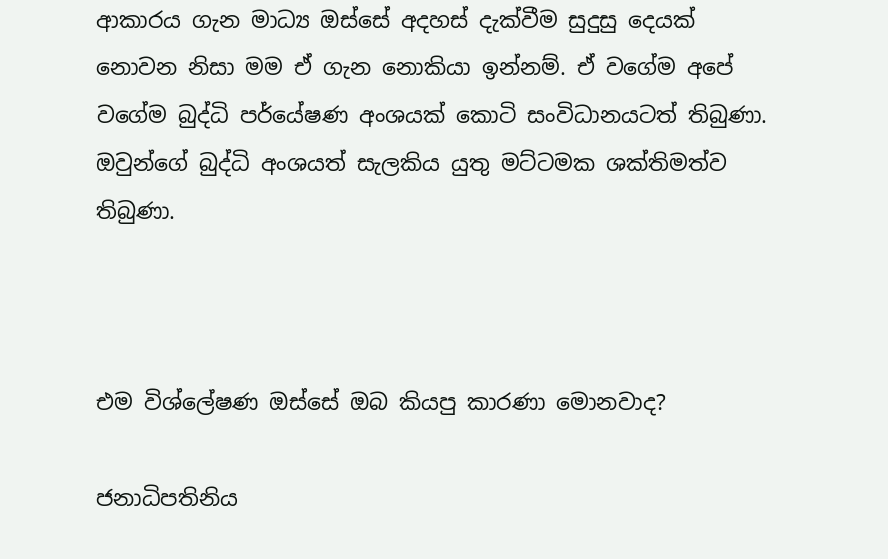ආකාරය ගැන මාධ්‍ය ඔස්සේ අදහස් දැක්වීම සුදුසු දෙයක් නොවන නිසා මම ඒ ගැන නොකියා ඉන්නම්. ඒ වගේම අපේ වගේම බුද්ධි පර්යේෂණ අංශයක් කොටි සංවිධානයටත් තිබුණා. ඔවුන්ගේ බුද්ධි අංශයත් සැලකිය යුතු මට්ටමක ශක්තිමත්ව තිබුණා.



එම විශ්ලේෂණ ඔස්සේ ඔබ කියපු කාරණා මොනවාද?

ජනාධිපතිනිය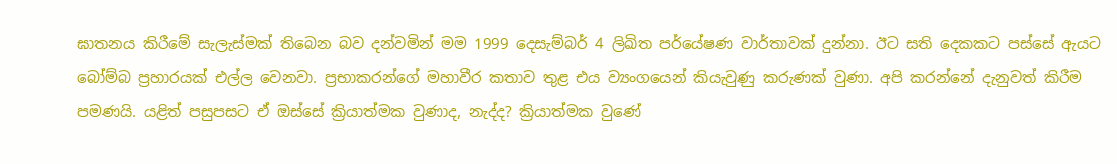ඝාතනය කිරීමේ සැලැස්මක් තිබෙන බව දන්වමින් මම 1999 දෙසැම්බර් 4 ලිඛිත පර්යේෂණ වාර්තාවක් දුන්නා. ඊට සති දෙකකට පස්සේ ඇයට බෝම්බ ප්‍රහාරයක් එල්ල වෙනවා. ප්‍රභාකරන්ගේ මහාවීර කතාව තුළ එය ව්‍යංගයෙන් කියැවුණු කරුණක් වුණා. අපි කරන්නේ දැනුවත් කිරීම පමණයි. යළිත් පසුපසට ඒ ඔස්සේ ක්‍රියාත්මක වුණාද, නැද්ද? ක්‍රියාත්මක වුණේ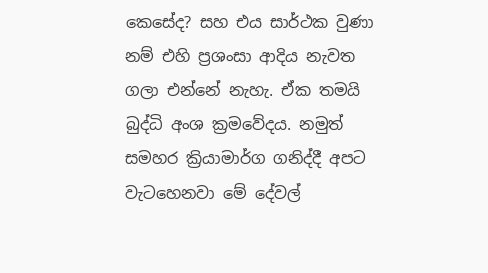කෙසේද? සහ එය සාර්ථක වුණා නම් එහි ප්‍රශංසා ආදිය නැවත ගලා එන්නේ නැහැ. ඒක තමයි බුද්ධි අංශ ක්‍රමවේදය. නමුත් සමහර ක්‍රියාමාර්ග ගනිද්දී අපට වැටහෙනවා මේ දේවල්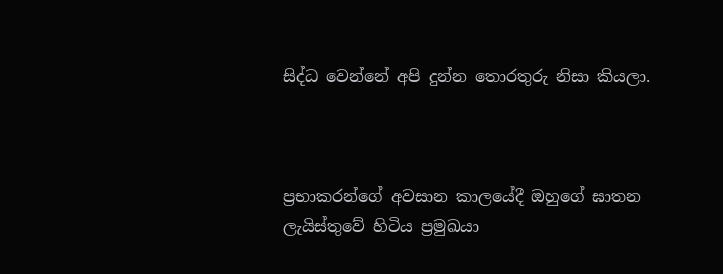සිද්ධ වෙන්නේ අපි දුන්න තොරතුරු නිසා කියලා.



ප්‍රභාකරන්ගේ අවසාන කාලයේදී ඔහුගේ ඝාතන ලැයිස්තුවේ හිටිය ප්‍රමුඛයා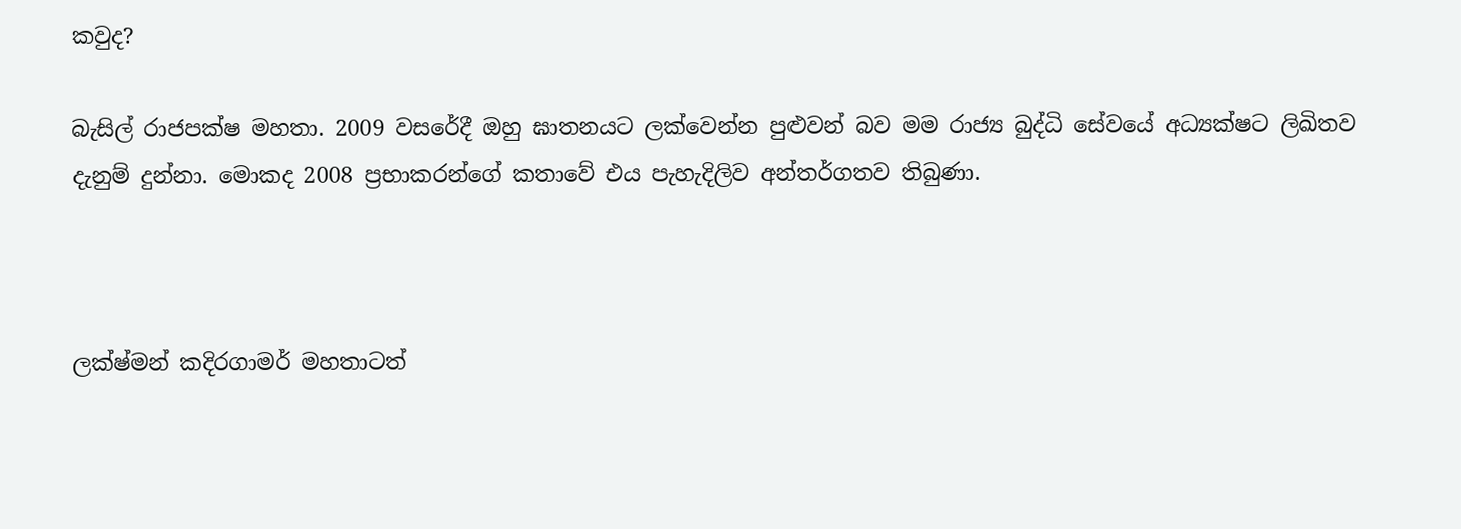කවුද?

බැසිල් රාජපක්ෂ මහතා. 2009 වසරේදී ඔහු ඝාතනයට ලක්වෙන්න පුළුවන් බව මම රාජ්‍ය බුද්ධි සේවයේ අධ්‍යක්ෂට ලිඛිතව දැනුම් දුන්නා. මොකද 2008 ප්‍රභාකරන්ගේ කතාවේ එය පැහැදිලිව අන්තර්ගතව තිබුණා.



ලක්ෂ්මන් කදිරගාමර් මහතාටත්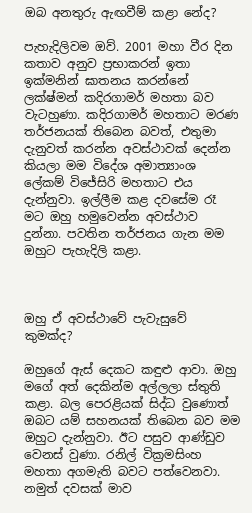ඔබ අනතුරු ඇඟවීම් කළා නේද?

පැහැදිලිවම ඔව්. 2001 මහා වීර දින කතාව අනුව ප්‍රභාකරන් ඉතා ඉක්මනින් ඝාතනය කරන්නේ ලක්ෂ්මන් කදිරගාමර් මහතා බව වැටහුණා. කදිරගාමර් මහතාට මරණ තර්ජනයක් තිබෙන බවත්, එතුමා දැනුවත් කරන්න අවස්ථාවක් දෙන්න කියලා මම විදේශ අමාත්‍යාංශ ලේකම් විජේසිරි මහතාට එය දැන්නුවා. ඉල්ලීම කළ දවසේම රෑ මට ඔහු හමුවෙන්න අවස්ථාව දුන්නා. පවතින තර්ජනය ගැන මම ඔහුට පැහැදිලි කළා.



ඔහු ඒ අවස්ථාවේ පැවැසුවේ කුමක්ද?

ඔහුගේ ඇස් දෙකට කඳුළු ආවා. ඔහු මගේ අත් දෙකින්ම අල්ලලා ස්තුති කළා. බල පෙරළියක් සිද්ධ වුණොත් ඔබට යම් සහනයක් තිබෙන බව මම ඔහුට දැන්නුවා. ඊට පසුව ආණ්ඩුව වෙනස් වුණා. රනිල් වික්‍රමසිංහ මහතා අගමැති බවට පත්වෙනවා. නමුත් දවසක් මාව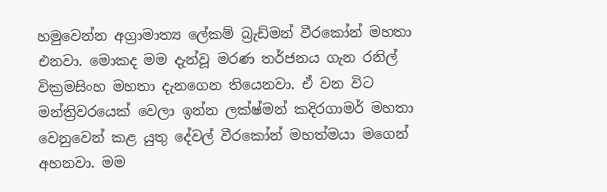හමුවෙන්න අග්‍රාමාත්‍ය ලේකම් බ්‍රැඩ්මන් වීරකෝන් මහතා එනවා. මොකද මම දැන්වූ මරණ තර්ජනය ගැන රනිල් වික්‍රමසිංහ මහතා දැනගෙන තියෙනවා. ඒ වන විට මන්ත්‍රිවරයෙක් වෙලා ඉන්න ලක්ෂ්මන් කදිරගාමර් මහතා වෙනුවෙන් කළ යුතු දේවල් වීරකෝන් මහත්මයා මගෙන් අහනවා. මම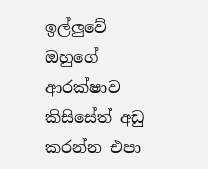ඉල්ලුවේ ඔහුගේ ආරක්ෂාව කිසිසේත් අඩු කරන්න එපා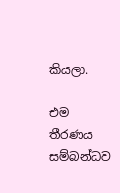කියලා.

එම තීරණය සම්බන්ධව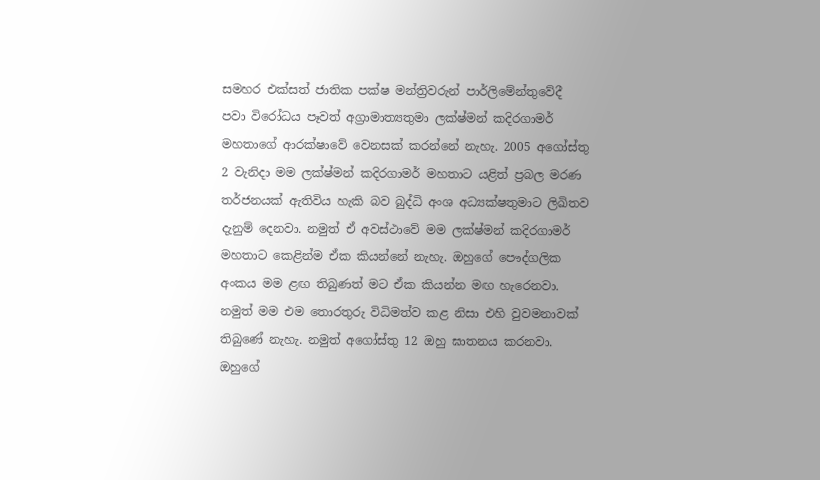සමහර එක්සත් ජාතික පක්ෂ මන්ත්‍රිවරුන් පාර්ලිමේන්තුවේදී පවා විරෝධය පෑවත් අග්‍රාමාත්‍යතුමා ලක්ෂ්මන් කදිරගාමර් මහතාගේ ආරක්ෂාවේ වෙනසක් කරන්නේ නැහැ. 2005 අගෝස්තු 2 වැනිදා මම ලක්ෂ්මන් කදිරගාමර් මහතාට යළිත් ප්‍රබල මරණ තර්ජනයක් ඇතිවිය හැකි බව බුද්ධි අංශ අධ්‍යක්ෂතුමාට ලිඛිතව දැනුම් දෙනවා. නමුත් ඒ අවස්ථාවේ මම ලක්ෂ්මන් කදිරගාමර් මහතාට කෙළින්ම ඒක කියන්නේ නැහැ. ඔහුගේ පෞද්ගලික අංකය මම ළඟ තිබුණත් මට ඒක කියන්න මඟ හැරෙනවා. නමුත් මම එම තොරතුරු විධිමත්ව කළ නිසා එහි වුවමනාවක් තිබුණේ නැහැ. නමුත් අගෝස්තු 12 ඔහු ඝාතනය කරනවා. ඔහුගේ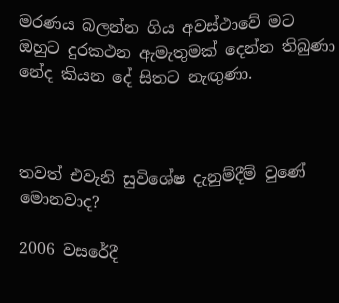මරණය බලන්න ගිය අවස්ථාවේ මට ඔහුට දුරකථන ඇමැතුමක් දෙන්න තිබුණා නේද කියන දේ සිතට නැඟුණා.



තවත් එවැනි සුවිශේෂ දැනුම්දීම් වුණේ මොනවාද?

2006 වසරේදී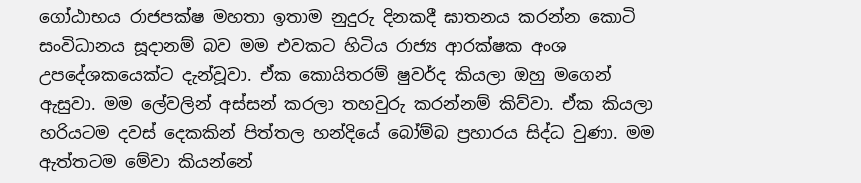ගෝඨාභය රාජපක්ෂ මහතා ඉතාම නුදුරු දිනකදී ඝාතනය කරන්න කොටි සංවිධානය සූදානම් බව මම එවකට හිටිය රාජ්‍ය ආරක්ෂක අංශ උපදේශකයෙක්ට දැන්වූවා. ඒක කොයිතරම් ෂුවර්ද කියලා ඔහු මගෙන් ඇසුවා. මම ලේවලින් අස්සන් කරලා තහවුරු කරන්නම් කිව්වා. ඒක කියලා හරියටම දවස් දෙකකින් පිත්තල හන්දියේ බෝම්බ ප්‍රහාරය සිද්ධ වුණා. මම ඇත්තටම මේවා කියන්නේ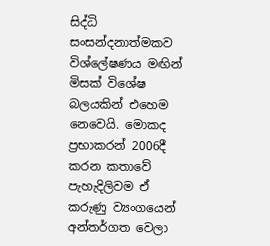සිද්ධි සංසන්දනාත්මකව විශ්ලේෂණය මඟින් මිසක් විශේෂ බලයකින් එහෙම නෙවෙයි. මොකද ප්‍රභාකරන් 2006දී කරන කතාවේ පැහැදිලිවම ඒ කරුණු ව්‍යංගයෙන් අන්තර්ගත වෙලා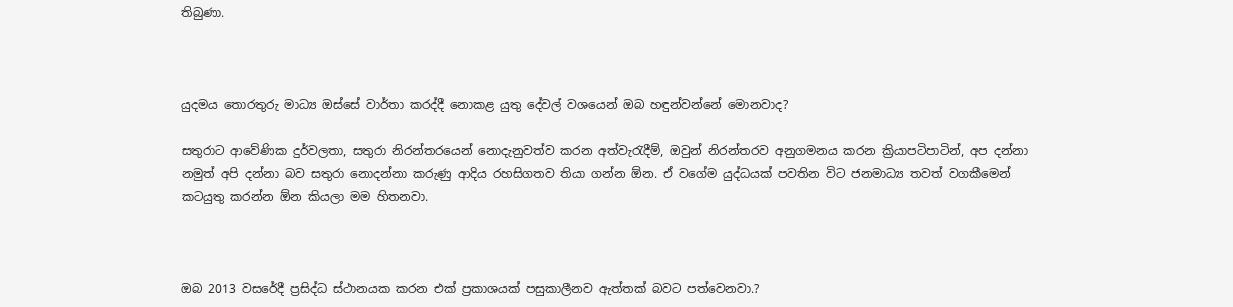තිබුණා.



යුදමය තොරතුරු මාධ්‍ය ඔස්සේ වාර්තා කරද්දී නොකළ යුතු දේවල් වශයෙන් ඔබ හඳුන්වන්නේ මොනවාද?

සතුරාට ආවේණික දුර්වලතා, සතුරා නිරන්තරයෙන් නොදැනුවත්ව කරන අත්වැරැදීම්, ඔවුන් නිරන්තරව අනුගමනය කරන ක්‍රියාපටිපාටින්, අප දන්නා නමුත් අපි දන්නා බව සතුරා නොදන්නා කරුණු ආදිය රහසිගතව තියා ගන්න ඕන. ඒ වගේම යුද්ධයක් පවතින විට ජනමාධ්‍ය තවත් වගකීමෙන් කටයුතු කරන්න ඕන කියලා මම හිතනවා.



ඔබ 2013 වසරේදී ප්‍රසිද්ධ ස්ථානයක කරන එක් ප්‍රකාශයක් පසුකාලීනව ඇත්තක් බවට පත්වෙනවා.?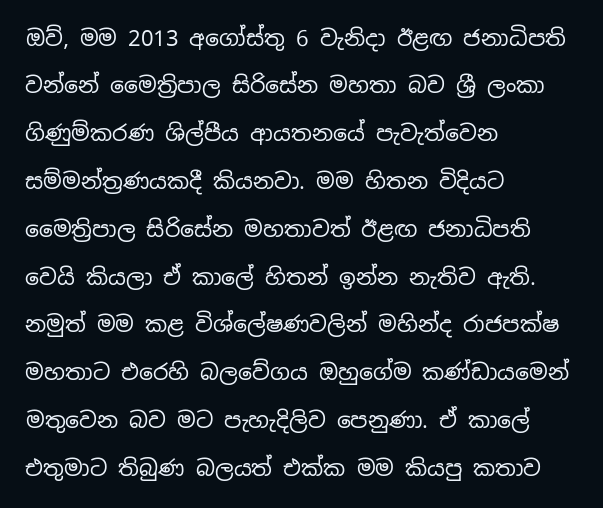ඔව්, මම 2013 අගෝස්තු 6 වැනිදා ඊළඟ ජනාධිපති වන්නේ මෛත්‍රිපාල සිරිසේන මහතා බව ශ්‍රී ලංකා ගිණුම්කරණ ශිල්පීය ආයතනයේ පැවැත්වෙන සම්මන්ත්‍රණයකදී කියනවා. මම හිතන විදියට මෛත්‍රිපාල සිරිසේන මහතාවත් ඊළඟ ජනාධිපති වෙයි කියලා ඒ කාලේ හිතන් ඉන්න නැතිව ඇති. නමුත් මම කළ විශ්ලේෂණවලින් මහින්ද රාජපක්ෂ මහතාට එරෙහි බලවේගය ඔහුගේම කණ්ඩායමෙන් මතුවෙන බව මට පැහැදිලිව පෙනුණා. ඒ කාලේ එතුමාට තිබුණ බලයත් එක්ක මම කියපු කතාව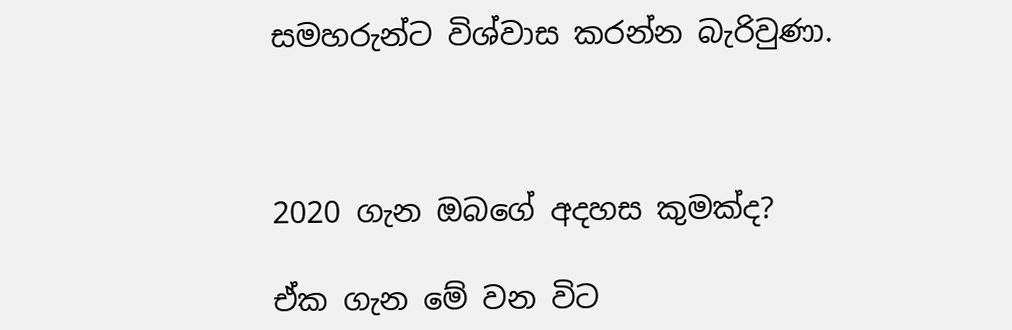සමහරුන්ට විශ්වාස කරන්න බැරිවුණා.



2020 ගැන ඔබගේ අදහස කුමක්ද?

ඒක ගැන මේ වන විට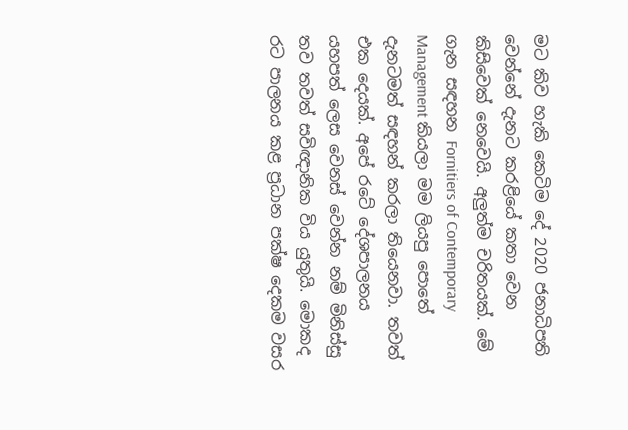මට කිව හැකි කෙටිම දේ 2020 ජනාධිපති වෙන්නේ දැනට කරළියේ කතා වෙන කිසිවෙක් නෙවෙයි. අලුත්ම චරිතයක්. මේ ගැන සඳහන Fornitiers of Contemporary Management කියලා මම ලියපු පොතේ දැනටමත් සඳහන් කරලා තියෙනවා. තවත් එක දෙයක්. අපේ රටේ දේශපාලනය යහපත් ලෙස වෙනස් වෙන්න නම් මිනිස්සු තව තවත් සවිඥානික විය යුතුයි. මොකද රට පාලනය කළ ප්‍රධාන පක්ෂ දෙකම වසර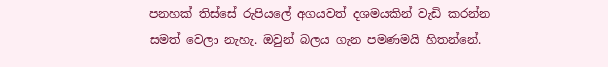පනහක් තිස්සේ රුපියලේ අගයවත් දශමයකින් වැඩි කරන්න සමත් වෙලා නැහැ. ඔවුන් බලය ගැන පමණමයි හිතන්නේ.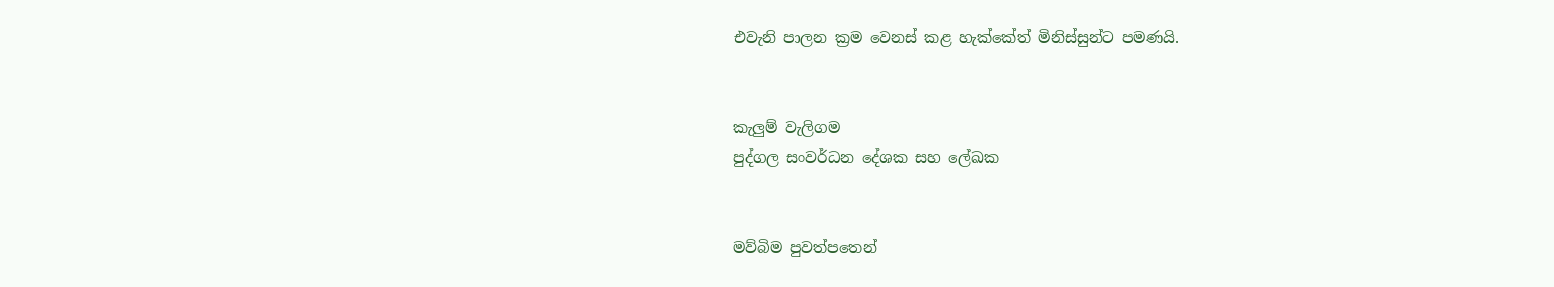එවැනි පාලන ක්‍රම වෙනස් කළ හැක්කේත් මිනිස්සුන්ට පමණයි.


කැලුම් වැලිගම
පුද්ගල සංවර්ධන දේශක සහ ලේඛක


මව්බිම පුවත්පතෙන්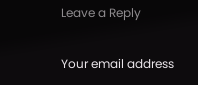Leave a Reply

Your email address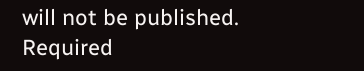will not be published. Required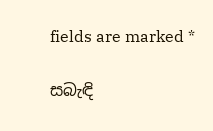fields are marked *

සබැඳි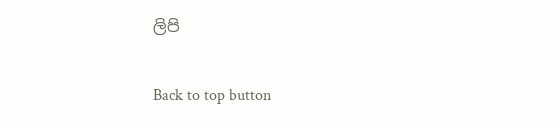ලිපි

Back to top button